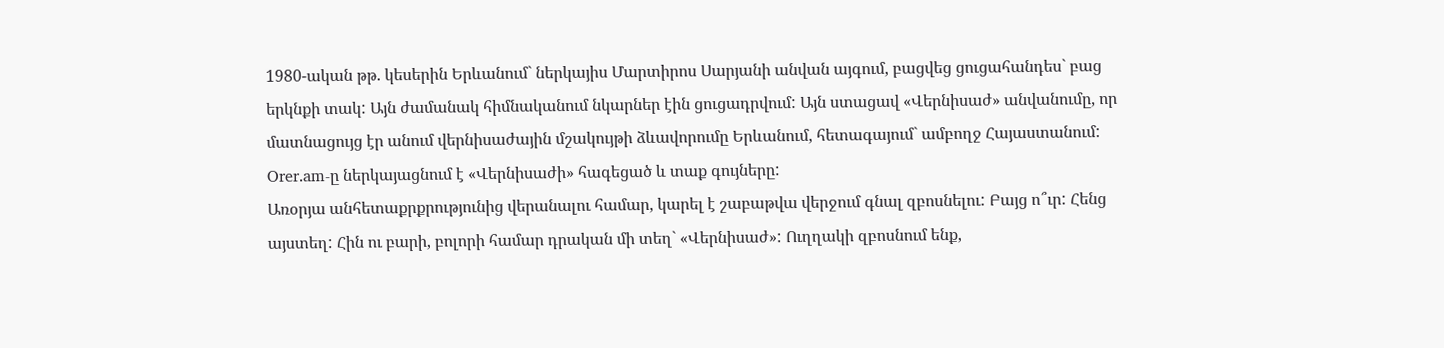1980-ական թթ. կեսերին Երևանում` ներկայիս Մարտիրոս Սարյանի անվան այգում, բացվեց ցուցահանդես` բաց երկնքի տակ: Այն ժամանակ հիմնականում նկարներ էին ցուցադրվում: Այն ստացավ «Վերնիսաժ» անվանումը, որ մատնացույց էր անում վերնիսաժային մշակույթի ձևավորումը Երևանում, հետագայում` ամբողջ Հայաստանում: Orer.am-ը ներկայացնում է «Վերնիսաժի» հագեցած և տաք գույները:
Առօրյա անհետաքրքրությունից վերանալու համար, կարել է շաբաթվա վերջում գնալ զբոսնելու: Բայց ո՞ւր: Հենց այստեղ: Հին ու բարի, բոլորի համար դրական մի տեղ` «Վերնիսաժ»: Ուղղակի զբոսնում ենք,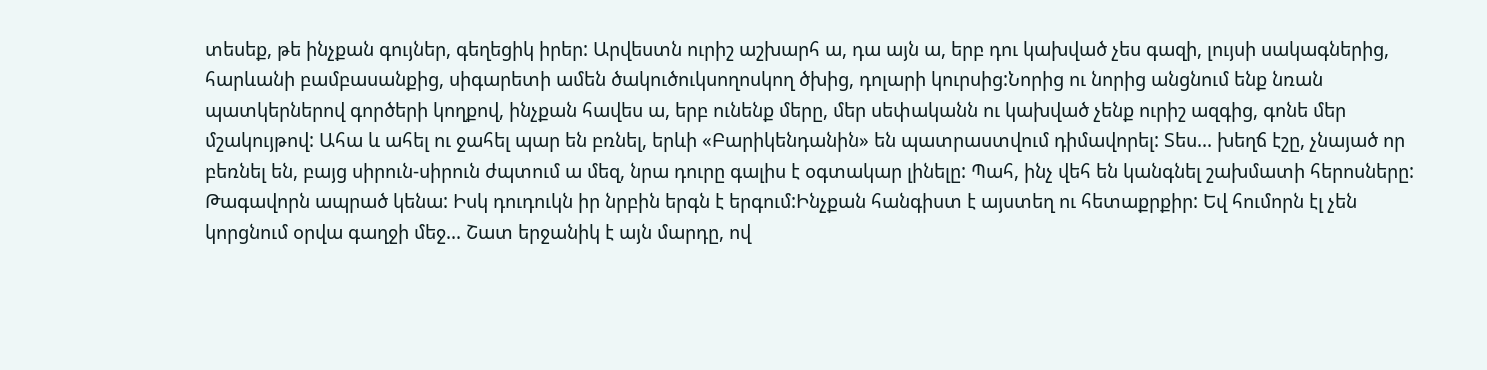տեսեք, թե ինչքան գույներ, գեղեցիկ իրեր: Արվեստն ուրիշ աշխարհ ա, դա այն ա, երբ դու կախված չես գազի, լույսի սակագներից, հարևանի բամբասանքից, սիգարետի ամեն ծակուծուկսողոսկող ծխից, դոլարի կուրսից:Նորից ու նորից անցնում ենք նռան պատկերներով գործերի կողքով, ինչքան հավես ա, երբ ունենք մերը, մեր սեփականն ու կախված չենք ուրիշ ազգից, գոնե մեր մշակույթով: Ահա և ահել ու ջահել պար են բռնել, երևի «Բարիկենդանին» են պատրաստվում դիմավորել: Տես... խեղճ էշը, չնայած որ բեռնել են, բայց սիրուն-սիրուն ժպտում ա մեզ, նրա դուրը գալիս է օգտակար լինելը: Պահ, ինչ վեհ են կանգնել շախմատի հերոսները: Թագավորն ապրած կենա: Իսկ դուդուկն իր նրբին երգն է երգում:Ինչքան հանգիստ է այստեղ ու հետաքրքիր: Եվ հումորն էլ չեն կորցնում օրվա գաղջի մեջ... Շատ երջանիկ է այն մարդը, ով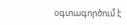օգտագործում է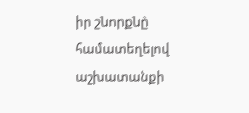իր շնորքնը̀ համատեղելով աշխատանքի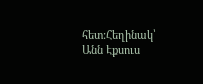հետ:Հեղինակ՝ Անն Էքսուս